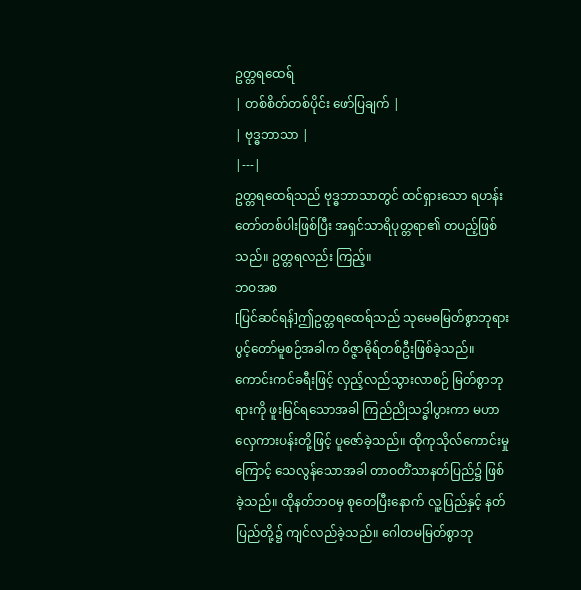ဥတ္တရထေရ်
| တစ်စိတ်တစ်ပိုင်း ဖော်ပြချက် |
| ဗုဒ္ဓဘာသာ |
|---|
ဥတ္တရထေရ်သည် ဗုဒ္ဓဘာသာတွင် ထင်ရှားသော ရဟန်းတော်တစ်ပါးဖြစ်ပြီး အရှင်သာရိပုတ္တရာ၏ တပည့်ဖြစ်သည်။ ဥတ္တရလည်း ကြည့်။
ဘဝအစ
[ပြင်ဆင်ရန်]ဤဥတ္တရထေရ်သည် သုမေဓမြတ်စွာဘုရား ပွင့်တော်မူစဉ်အခါက ဝိဇ္ဇာဓိုရ်တစ်ဦးဖြစ်ခဲ့သည်။ ကောင်းကင်ခရီးဖြင့် လှည့်လည်သွားလာစဉ် မြတ်စွာဘုရားကို ဖူးမြင်ရသောအခါ ကြည်ညိုသဒ္ဓါပွားကာ မဟာလှေကားပန်းတို့ဖြင့် ပူဇော်ခဲ့သည်။ ထိုကုသိုလ်ကောင်းမှုကြောင့် သေလွန်သောအခါ တာဝတိံသာနတ်ပြည်၌ ဖြစ်ခဲ့သည်။ ထိုနတ်ဘဝမှ စုတေပြီးနောက် လူ့ပြည်နှင့် နတ်ပြည်တို့၌ ကျင်လည်ခဲ့သည်။ ဂေါတမမြတ်စွာဘု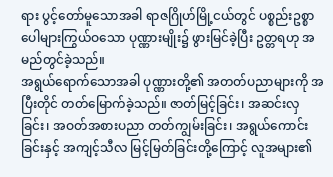ရား ပွင့်တော်မူသောအခါ ရာဇဂြိုဟ်မြို့ငယ်တွင် ပစ္စည်းဥစ္စာပေါများကြွယ်ဝသော ပုဏ္ဏားမျိုး၌ ဖွားမြင်ခဲ့ပြီး ဥတ္တရဟု အမည်တွင်ခဲ့သည်။
အရွယ်ရောက်သောအခါ ပုဏ္ဏားတို့၏ အတတ်ပညာများကို အပြီးတိုင် တတ်မြောက်ခဲ့သည်။ ဇာတ်မြင့်ခြင်း၊ အဆင်းလှခြင်း၊ အဝတ်အစားပညာ တတ်ကျွမ်းခြင်း၊ အရွယ်ကောင်းခြင်းနှင့် အကျင့်သီလ မြင့်မြတ်ခြင်းတို့ကြောင့် လူအများ၏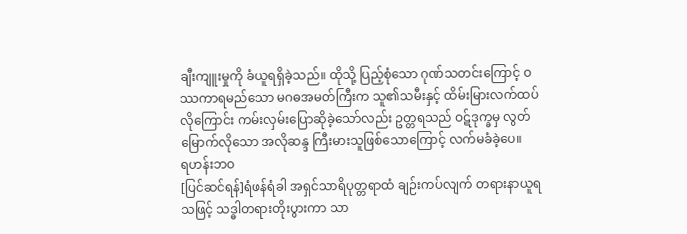ချီးကျူးမှုကို ခံယူရရှိခဲ့သည်။ ထိုသို့ ပြည့်စုံသော ဂုဏ်သတင်းကြောင့် ဝဿကာရမည်သော မဂဓအမတ်ကြီးက သူ၏သမီးနှင့် ထိမ်းမြားလက်ထပ်လိုကြောင်း ကမ်းလှမ်းပြောဆိုခဲ့သော်လည်း ဥတ္တရသည် ဝဋ်ဒုက္ခမှ လွတ်မြောက်လိုသော အလိုဆန္ဒ ကြီးမားသူဖြစ်သောကြောင့် လက်မခံခဲ့ပေ။
ရဟန်းဘဝ
[ပြင်ဆင်ရန်]ရံဖန်ရံခါ အရှင်သာရိပုတ္တရာထံ ချဉ်းကပ်လျက် တရားနာယူရသဖြင့် သဒ္ဓါတရားတိုးပွားကာ သာ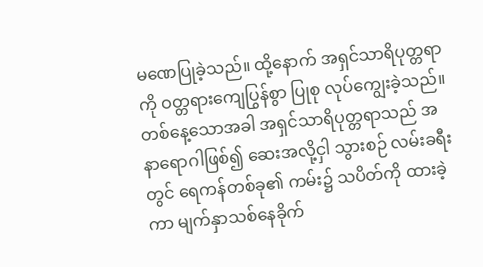မဏေပြုခဲ့သည်။ ထို့နောက် အရှင်သာရိပုတ္တရာကို ဝတ္တရားကျေပြွန်စွာ ပြုစု လုပ်ကျွေးခဲ့သည်။
တစ်နေ့သောအခါ အရှင်သာရိပုတ္တရာသည် အနာရောဂါဖြစ်၍ ဆေးအလို့ငှါ သွားစဉ် လမ်းခရီးတွင် ရေကန်တစ်ခု၏ ကမ်း၌ သပိတ်ကို ထားခဲ့ကာ မျက်နှာသစ်နေခိုက်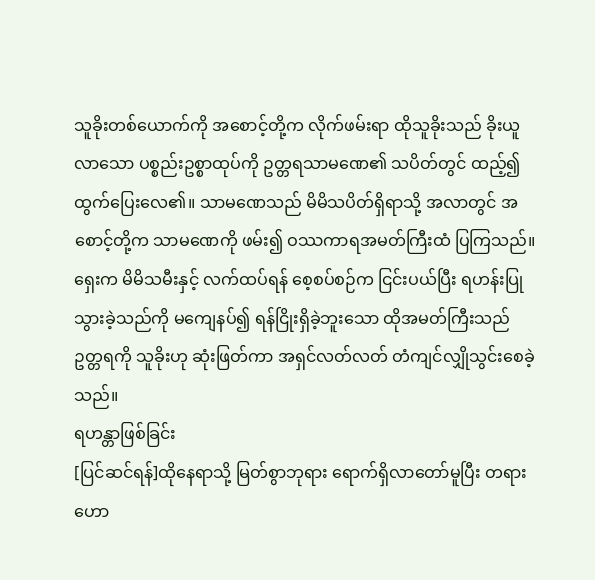သူခိုးတစ်ယောက်ကို အစောင့်တို့က လိုက်ဖမ်းရာ ထိုသူခိုးသည် ခိုးယူလာသော ပစ္စည်းဥစ္စာထုပ်ကို ဥတ္တရသာမဏေ၏ သပိတ်တွင် ထည့်၍ ထွက်ပြေးလေ၏။ သာမဏေသည် မိမိသပိတ်ရှိရာသို့ အလာတွင် အစောင့်တို့က သာမဏေကို ဖမ်း၍ ဝဿကာရအမတ်ကြီးထံ ပြကြသည်။
ရှေးက မိမိသမီးနှင့် လက်ထပ်ရန် စေ့စပ်စဉ်က ငြင်းပယ်ပြီး ရဟန်းပြုသွားခဲ့သည်ကို မကျေနပ်၍ ရန်ငြိုးရှိခဲ့ဘူးသော ထိုအမတ်ကြီးသည် ဥတ္တရကို သူခိုးဟု ဆုံးဖြတ်ကာ အရှင်လတ်လတ် တံကျင်လျှိုသွင်းစေခဲ့သည်။
ရဟန္တာဖြစ်ခြင်း
[ပြင်ဆင်ရန်]ထိုနေရာသို့ မြတ်စွာဘုရား ရောက်ရှိလာတော်မူပြီး တရားဟော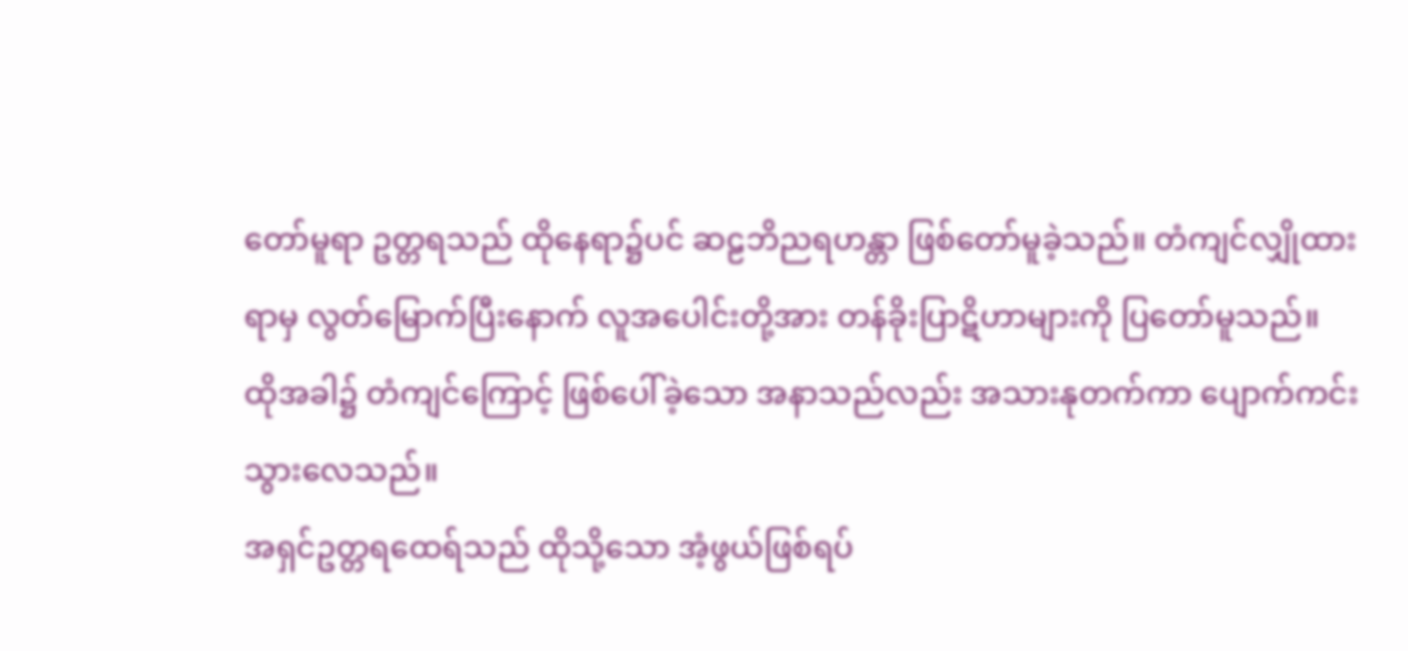တော်မူရာ ဥတ္တရသည် ထိုနေရာ၌ပင် ဆဠဘိညရဟန္တာ ဖြစ်တော်မူခဲ့သည်။ တံကျင်လျှိုထားရာမှ လွတ်မြောက်ပြီးနောက် လူအပေါင်းတို့အား တန်ခိုးပြာဋိဟာများကို ပြတော်မူသည်။ ထိုအခါ၌ တံကျင်ကြောင့် ဖြစ်ပေါ်ခဲ့သော အနာသည်လည်း အသားနုတက်ကာ ပျောက်ကင်းသွားလေသည်။
အရှင်ဥတ္တရထေရ်သည် ထိုသို့သော အံ့ဖွယ်ဖြစ်ရပ်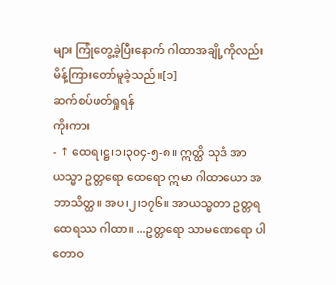များ ကြုံတွေ့ခဲ့ပြီးနောက် ဂါထာအချို့ကိုလည်း မိန့်ကြားတော်မူခဲ့သည်။[၁]
ဆက်စပ်ဖတ်ရှုရန်
ကိုးကား
- ↑ ထေရ၊ဋ္ဌ၊၁၊၃၀၄-၅-၈။ ဣတ္ထိ သုဒံ အာယသ္မာ ဥတ္တရော ထေရော ဣမာ ဂါထာယော အဘာသိတ္ထ။ အပ၊၂၊၁၇၆။ အာယသ္မတာ ဥတ္တရထေရဿ ဂါထာ။ ...ဥတ္တရော သာမဏေရော ပါတောဝ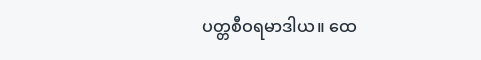ပတ္တစီဝရမာဒါယ။ ထေ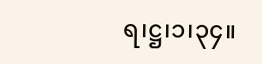ရ၊ဋ္ဌ၊၁၊၃၄။